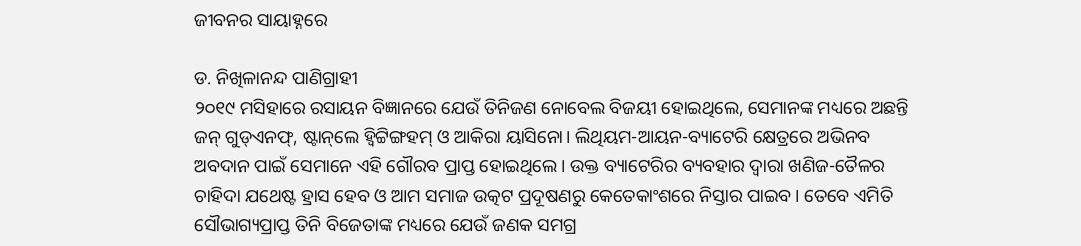ଜୀବନର ସାୟାହ୍ନରେ

ଡ. ନିଖିଳାନନ୍ଦ ପାଣିଗ୍ରାହୀ
୨୦୧୯ ମସିହାରେ ରସାୟନ ବିଜ୍ଞାନରେ ଯେଉଁ ତିନିଜଣ ନୋବେଲ ବିଜୟୀ ହୋଇଥିଲେ, ସେମାନଙ୍କ ମଧ୍ୟରେ ଅଛନ୍ତି ଜନ୍‌ ଗୁଡ୍‌ଏନଫ୍‌, ଷ୍ଟାନ୍‌ଲେ ହ୍ବିଟ୍ଟିଙ୍ଗହମ୍‌ ଓ ଆକିରା ୟାସିନୋ। ଲିଥିୟମ-ଆୟନ-ବ୍ୟାଟେରି କ୍ଷେତ୍ରରେ ଅଭିନବ ଅବଦାନ ପାଇଁ ସେମାନେ ଏହି ଗୌରବ ପ୍ରାପ୍ତ ହୋଇଥିଲେ। ଉକ୍ତ ବ୍ୟାଟେରିର ବ୍ୟବହାର ଦ୍ୱାରା ଖଣିଜ-ତୈଳର ଚାହିଦା ଯଥେଷ୍ଟ ହ୍ରାସ ହେବ ଓ ଆମ ସମାଜ ଉତ୍କଟ ପ୍ରଦୂଷଣରୁ କେତେକାଂଶରେ ନିସ୍ତାର ପାଇବ। ତେବେ ଏମିତି ସୌଭାଗ୍ୟପ୍ରାପ୍ତ ତିନି ବିଜେତାଙ୍କ ମଧ୍ୟରେ ଯେଉଁ ଜଣକ ସମଗ୍ର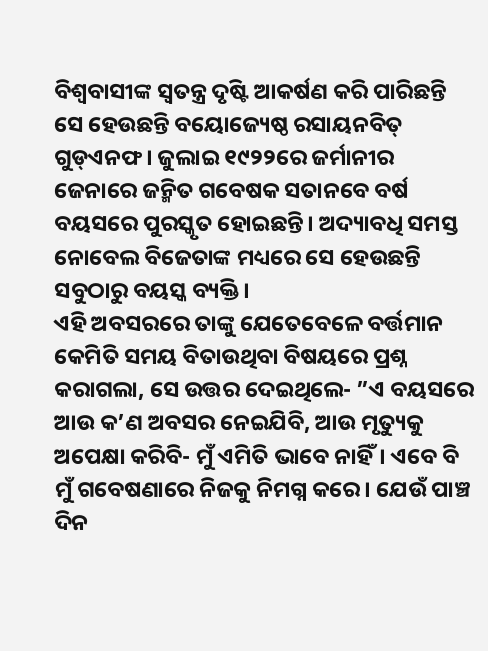ବିଶ୍ୱବାସୀଙ୍କ ସ୍ବତନ୍ତ୍ର ଦୃଷ୍ଟି ଆକର୍ଷଣ କରି ପାରିଛନ୍ତି ସେ ହେଉଛନ୍ତି ବୟୋଜ୍ୟେଷ୍ଠ ରସାୟନବିତ୍‌ ଗୁଡ୍‌ଏନଫ। ଜୁଲାଇ ୧୯୨୨ରେ ଜର୍ମାନୀର ଜେନାରେ ଜନ୍ମିତ ଗବେଷକ ସତାନବେ ବର୍ଷ ବୟସରେ ପୁରସ୍କୃତ ହୋଇଛନ୍ତି। ଅଦ୍ୟାବଧି ସମସ୍ତ ନୋବେଲ ବିଜେତାଙ୍କ ମଧ୍ୟରେ ସେ ହେଉଛନ୍ତି ସବୁଠାରୁ ବୟସ୍କ ବ୍ୟକ୍ତି।
ଏହି ଅବସରରେ ତାଙ୍କୁ ଯେତେବେଳେ ବର୍ତ୍ତମାନ କେମିତି ସମୟ ବିତାଉଥିବା ବିଷୟରେ ପ୍ରଶ୍ନ କରାଗଲା, ସେ ଉତ୍ତର ଦେଇଥିଲେ- ”ଏ ବୟସରେ ଆଉ କ’ଣ ଅବସର ନେଇଯିବି, ଆଉ ମୃତ୍ୟୁକୁ ଅପେକ୍ଷା କରିବି- ମୁଁ ଏମିତି ଭାବେ ନାହିଁ। ଏବେ ବି ମୁଁ ଗବେଷଣାରେ ନିଜକୁ ନିମଗ୍ନ କରେ। ଯେଉଁ ପାଞ୍ଚ ଦିନ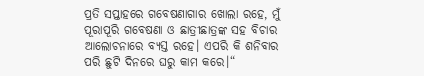ପ୍ରତି ସପ୍ତାହରେ ଗବେଷଣାଗାର ଖୋଲା ରହେ, ମୁଁ ପୂରାପୂରି ଗବେଷଣା ଓ ଛାତ୍ରୀଛାତ୍ରଙ୍କ ସହ ବିଚାର ଆଲୋଚନାରେ ବ୍ୟସ୍ତ ରହେ। ଏପରି କି ଶନିବାର ପରି ଛୁଟି ଦିନରେ ଘରୁ କାମ କରେ।“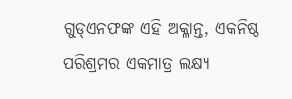ଗୁଡ୍‌ଏନଫଙ୍କ ଏହି ଅକ୍ଳାନ୍ତ, ଏକନିଷ୍ଠ ପରିଶ୍ରମର ଏକମାତ୍ର ଲକ୍ଷ୍ୟ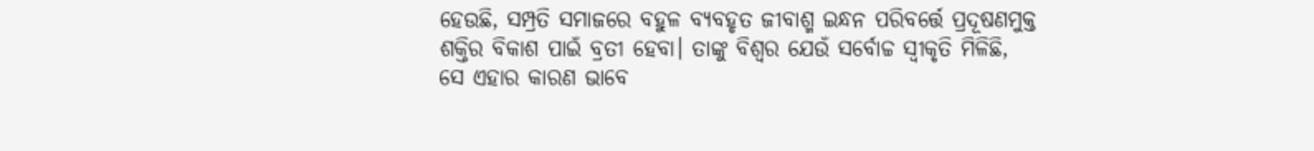ହେଉଛି, ସମ୍ପ୍ରତି ସମାଜରେ ବହୁଳ ବ୍ୟବହୃତ ଜୀବାଶ୍ମ ଇନ୍ଧନ ପରିବର୍ତ୍ତେ ପ୍ରଦୂଷଣମୁକ୍ତ ଶକ୍ତିର ବିକାଶ ପାଇଁ ବ୍ରତୀ ହେବା। ତାଙ୍କୁ ବିଶ୍ୱର ଯେଉଁ ସର୍ବୋଚ୍ଚ ସ୍ବୀକୃତି ମିଳିଛି, ସେ ଏହାର କାରଣ ଭାବେ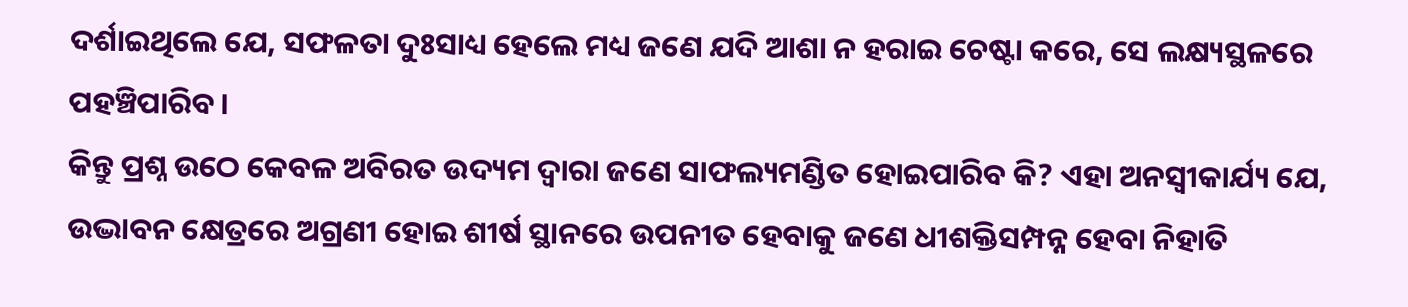ଦର୍ଶାଇଥିଲେ ଯେ, ସଫଳତା ଦୁଃସାଧ୍ୟ ହେଲେ ମଧ୍ୟ ଜଣେ ଯଦି ଆଶା ନ ହରାଇ ଚେଷ୍ଟା କରେ, ସେ ଲକ୍ଷ୍ୟସ୍ଥଳରେ ପହଞ୍ଚିପାରିବ।
କିନ୍ତୁ ପ୍ରଶ୍ନ ଉଠେ କେବଳ ଅବିରତ ଉଦ୍ୟମ ଦ୍ୱାରା ଜଣେ ସାଫଲ୍ୟମଣ୍ଡିତ ହୋଇପାରିବ କି? ଏହା ଅନସ୍ବୀକାର୍ଯ୍ୟ ଯେ, ଉଦ୍ଭାବନ କ୍ଷେତ୍ରରେ ଅଗ୍ରଣୀ ହୋଇ ଶୀର୍ଷ ସ୍ଥାନରେ ଉପନୀତ ହେବାକୁ ଜଣେ ଧୀଶକ୍ତିସମ୍ପନ୍ନ ହେବା ନିହାତି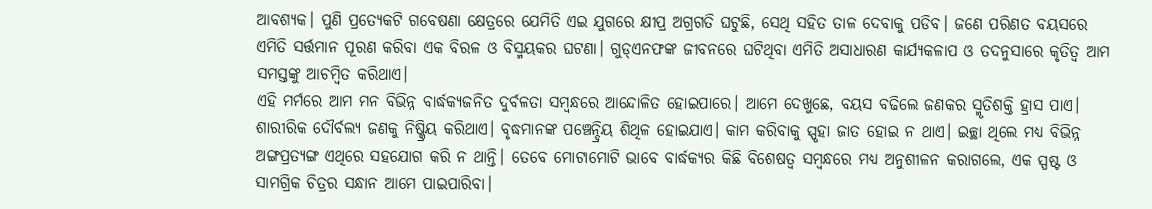ଆବଶ୍ୟକ। ପୁଣି ପ୍ରତ୍ୟେକଟି ଗବେଷଣା କ୍ଷେତ୍ରରେ ଯେମିତି ଏଇ ଯୁଗରେ କ୍ଷୀପ୍ର ଅଗ୍ରଗତି ଘଟୁଛି, ସେଥି ସହିତ ତାଳ ଦେବାକୁ ପଡିବ। ଜଣେ ପରିଣତ ବୟସରେ ଏମିତି ସର୍ତ୍ତମାନ ପୂରଣ କରିବା ଏକ ବିରଳ ଓ ବିସ୍ମୟକର ଘଟଣା। ଗୁଡ୍‌ଏନଫଙ୍କ ଜୀବନରେ ଘଟିଥିବା ଏମିତି ଅସାଧାରଣ କାର୍ଯ୍ୟକଳାପ ଓ ତଦନୁସାରେ କୃତିତ୍ୱ ଆମ ସମସ୍ତଙ୍କୁ ଆଚମ୍ବିତ କରିଥାଏ।
ଏହି ମର୍ମରେ ଆମ ମନ ବିଭିନ୍ନ ବାର୍ଦ୍ଧକ୍ୟଜନିତ ଦୁର୍ବଳତା ସମ୍ବନ୍ଧରେ ଆନ୍ଦୋଳିତ ହୋଇପାରେ। ଆମେ ଦେଖୁଛେ, ବୟସ ବଢିଲେ ଜଣକର ସ୍ମୃତିଶକ୍ତି ହ୍ରାସ ପାଏ। ଶାରୀରିକ ଦୌର୍ବଲ୍ୟ ଜଣକୁ ନିଷ୍କ୍ରିୟ କରିଥାଏ। ବୃଦ୍ଧମାନଙ୍କ ପଞ୍ଚେନ୍ଦ୍ରିୟ ଶିଥିଳ ହୋଇଯାଏ। କାମ କରିବାକୁ ସ୍ପୃହା ଜାତ ହୋଇ ନ ଥାଏ। ଇଚ୍ଛା ଥିଲେ ମଧ୍ୟ ବିଭିନ୍ନ ଅଙ୍ଗପ୍ରତ୍ୟଙ୍ଗ ଏଥିରେ ସହଯୋଗ କରି ନ ଥାନ୍ତି। ତେବେ ମୋଟାମୋଟି ଭାବେ ବାର୍ଦ୍ଧକ୍ୟର କିଛି ବିଶେଷତ୍ୱ ସମ୍ବନ୍ଧରେ ମଧ୍ୟ ଅନୁଶୀଳନ କରାଗଲେ, ଏକ ସ୍ପଷ୍ଟ ଓ ସାମଗ୍ରିକ ଚିତ୍ରର ସନ୍ଧାନ ଆମେ ପାଇପାରିବା।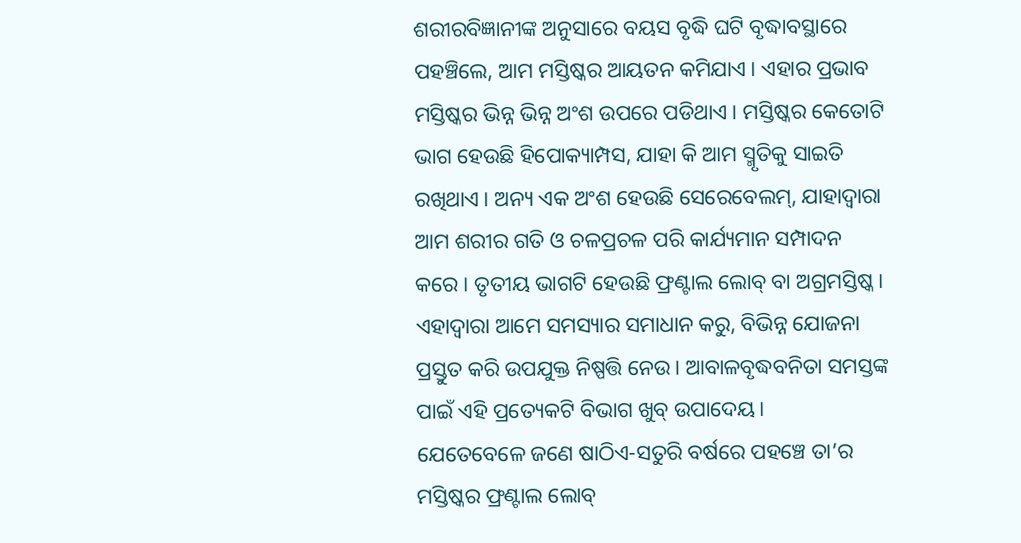ଶରୀରବିଜ୍ଞାନୀଙ୍କ ଅନୁସାରେ ବୟସ ବୃଦ୍ଧି ଘଟି ବୃଦ୍ଧାବସ୍ଥାରେ ପହଞ୍ଚିଲେ, ଆମ ମସ୍ତିଷ୍କର ଆୟତନ କମିଯାଏ। ଏହାର ପ୍ରଭାବ ମସ୍ତିଷ୍କର ଭିନ୍ନ ଭିନ୍ନ ଅଂଶ ଉପରେ ପଡିଥାଏ। ମସ୍ତିଷ୍କର କେତୋଟି ଭାଗ ହେଉଛି ହିପୋକ୍ୟାମ୍ପସ, ଯାହା କି ଆମ ସ୍ମୃତିକୁ ସାଇତି ରଖିଥାଏ। ଅନ୍ୟ ଏକ ଅଂଶ ହେଉଛି ସେରେବେଲମ୍‌, ଯାହାଦ୍ୱାରା ଆମ ଶରୀର ଗତି ଓ ଚଳପ୍ରଚଳ ପରି କାର୍ଯ୍ୟମାନ ସମ୍ପାଦନ କରେ। ତୃତୀୟ ଭାଗଟି ହେଉଛି ଫ୍ରଣ୍ଟାଲ ଲୋବ୍‌ ବା ଅଗ୍ରମସ୍ତିଷ୍କ। ଏହାଦ୍ୱାରା ଆମେ ସମସ୍ୟାର ସମାଧାନ କରୁ, ବିଭିନ୍ନ ଯୋଜନା ପ୍ରସ୍ତୁତ କରି ଉପଯୁକ୍ତ ନିଷ୍ପତ୍ତି ନେଉ। ଆବାଳବୃଦ୍ଧବନିତା ସମସ୍ତଙ୍କ ପାଇଁ ଏହି ପ୍ରତ୍ୟେକଟି ବିଭାଗ ଖୁବ୍‌ ଉପାଦେୟ।
ଯେତେବେଳେ ଜଣେ ଷାଠିଏ-ସତୁରି ବର୍ଷରେ ପହଞ୍ଚେ ତା’ର ମସ୍ତିଷ୍କର ଫ୍ରଣ୍ଟାଲ ଲୋବ୍‌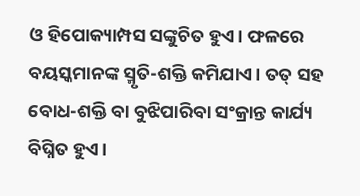ଓ ହିପୋକ୍ୟାମ୍ପସ ସଙ୍କୁଚିତ ହୁଏ। ଫଳରେ ବୟସ୍କମାନଙ୍କ ସ୍ମୃତି-ଶକ୍ତି କମିଯାଏ। ତତ୍‌ ସହ ବୋଧ-ଶକ୍ତି ବା ବୁଝିପାରିବା ସଂକ୍ରାନ୍ତ କାର୍ଯ୍ୟ ବିଘ୍ନିତ ହୁଏ।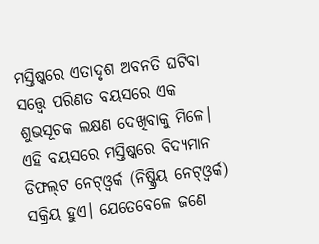ମସ୍ତିଷ୍କରେ ଏତାଦୃଶ ଅବନତି ଘଟିବା ସତ୍ତ୍ୱେ ପରିଣତ ବୟସରେ ଏକ ଶୁଭସୂଚକ ଲକ୍ଷଣ ଦେଖିବାକୁ ମିଳେ। ଏହି ବୟସରେ ମସ୍ତିଷ୍କରେ ବିଦ୍ୟମାନ ଡିଫଲ୍‌ଟ ନେଟ୍‌ଓ୍ବର୍କ (ନିଷ୍କ୍ରିୟ ନେଟ୍‌ଓ୍ବର୍କ) ସକ୍ରିୟ ହୁଏ। ଯେତେବେଳେ ଜଣେ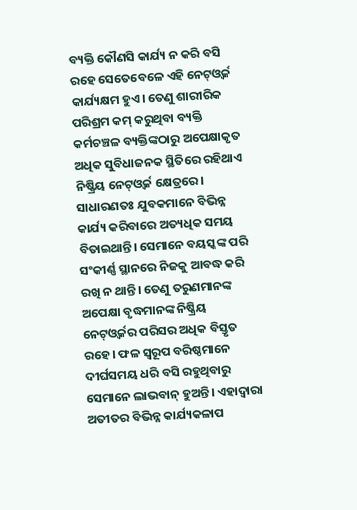ବ୍ୟକ୍ତି କୌଣସି କାର୍ଯ୍ୟ ନ କରି ବସି ରହେ ସେତେବେଳେ ଏହି ନେଟ୍‌ଓ୍ବର୍କ କାର୍ଯ୍ୟକ୍ଷମ ହୁଏ। ତେଣୁ ଶାରୀରିକ ପରିଶ୍ରମ କମ୍‌ କରୁଥିବା ବ୍ୟକ୍ତି କର୍ମଚଞ୍ଚଳ ବ୍ୟକ୍ତିଙ୍କଠାରୁ ଅପେକ୍ଷାକୃତ ଅଧିକ ସୁବିଧାଜନକ ସ୍ଥିତିରେ ରହିଥାଏ ନିଷ୍କ୍ରିୟ ନେଟ୍‌ଓ୍ବର୍କ କ୍ଷେତ୍ରରେ। ସାଧାରଣତଃ ଯୁବକମାନେ ବିଭିନ୍ନ କାର୍ଯ୍ୟ କରିବାରେ ଅତ୍ୟଧିକ ସମୟ ବିତାଇଥାନ୍ତି। ସେମାନେ ବୟସ୍କଙ୍କ ପରି ସଂକୀର୍ଣ୍ଣ ସ୍ଥାନରେ ନିଜକୁ ଆବଦ୍ଧ କରି ରଖି ନ ଥାନ୍ତି। ତେଣୁ ତରୁଣମାନଙ୍କ ଅପେକ୍ଷା ବୃଦ୍ଧମାନଙ୍କ ନିଷ୍କ୍ରିୟ ନେଟ୍‌ଓ୍ବର୍କର ପରିସର ଅଧିକ ବିସ୍ତୃତ ରହେ। ଫଳ ସ୍ବରୂପ ବରିଷ୍ଠମାନେ ଦୀର୍ଘସମୟ ଧରି ବସି ରହୁଥିବାରୁ ସେମାନେ ଲାଭବାନ୍‌ ହୁଅନ୍ତି। ଏହାଦ୍ୱାରା ଅତୀତର ବିଭିନ୍ନ କାର୍ଯ୍ୟକଳାପ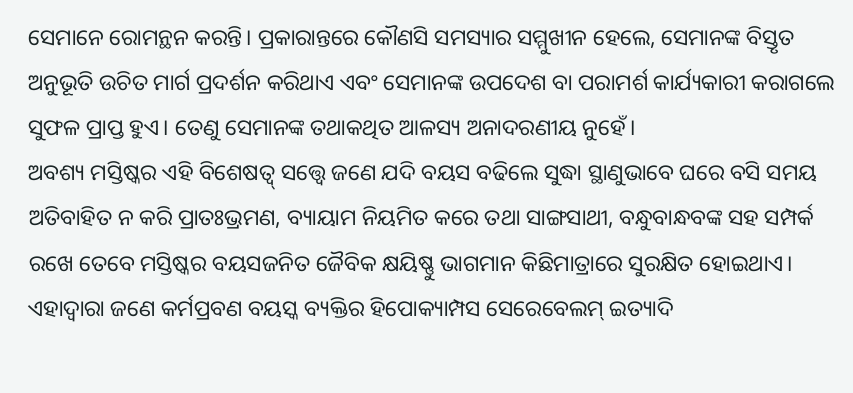ସେମାନେ ରୋମନ୍ଥନ କରନ୍ତି। ପ୍ରକାରାନ୍ତରେ କୌଣସି ସମସ୍ୟାର ସମ୍ମୁଖୀନ ହେଲେ, ସେମାନଙ୍କ ବିସ୍ତୃତ ଅନୁଭୂତି ଉଚିତ ମାର୍ଗ ପ୍ରଦର୍ଶନ କରିଥାଏ ଏବଂ ସେମାନଙ୍କ ଉପଦେଶ ବା ପରାମର୍ଶ କାର୍ଯ୍ୟକାରୀ କରାଗଲେ ସୁଫଳ ପ୍ରାପ୍ତ ହୁଏ। ତେଣୁ ସେମାନଙ୍କ ତଥାକଥିତ ଆଳସ୍ୟ ଅନାଦରଣୀୟ ନୁହେଁ।
ଅବଶ୍ୟ ମସ୍ତିଷ୍କର ଏହି ବିଶେଷତ୍ୱ୍‌ ସତ୍ତ୍ୱେ ଜଣେ ଯଦି ବୟସ ବଢିଲେ ସୁଦ୍ଧା ସ୍ଥାଣୁଭାବେ ଘରେ ବସି ସମୟ ଅତିବାହିତ ନ କରି ପ୍ରାତଃଭ୍ରମଣ, ବ୍ୟାୟାମ ନିୟମିତ କରେ ତଥା ସାଙ୍ଗସାଥୀ, ବନ୍ଧୁବାନ୍ଧବଙ୍କ ସହ ସମ୍ପର୍କ ରଖେ ତେବେ ମସ୍ତିଷ୍କର ବୟସଜନିତ ଜୈବିକ କ୍ଷୟିଷ୍ଣୁ ଭାଗମାନ କିଛିମାତ୍ରାରେ ସୁରକ୍ଷିତ ହୋଇଥାଏ। ଏହାଦ୍ୱାରା ଜଣେ କର୍ମପ୍ରବଣ ବୟସ୍କ ବ୍ୟକ୍ତିର ହିପୋକ୍ୟାମ୍ପସ ସେରେବେଲମ୍‌ ଇତ୍ୟାଦି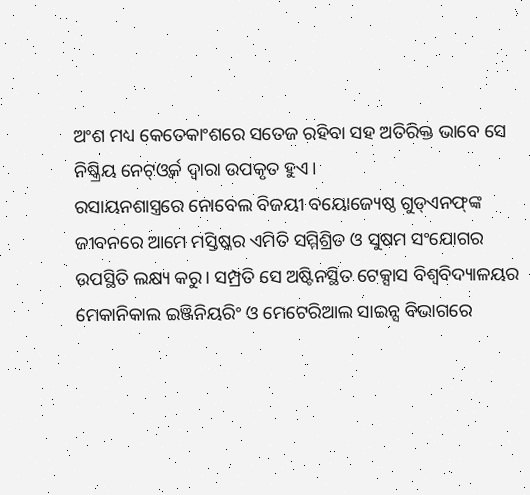ଅଂଶ ମଧ୍ୟ କେତେକାଂଶରେ ସତେଜ ରହିବା ସହ ଅତିରିକ୍ତ ଭାବେ ସେ ନିଷ୍କ୍ରିୟ ନେଟ୍‌ଓ୍ବର୍କ ଦ୍ୱାରା ଉପକୃତ ହୁଏ।
ରସାୟନଶାସ୍ତ୍ରରେ ନୋବେଲ ବିଜୟୀ ବୟୋଜ୍ୟେଷ୍ଠ ଗୁଡ୍‌ଏନଫ୍‌ଙ୍କ ଜୀବନରେ ଆମେ ମସ୍ତିଷ୍କର ଏମିତି ସମ୍ମିଶ୍ରିତ ଓ ସୁଷମ ସଂଯୋଗର ଉପସ୍ଥିତି ଲକ୍ଷ୍ୟ କରୁ। ସମ୍ପ୍ରତି ସେ ଅଷ୍ଟିନସ୍ଥିତ ଟେକ୍ସାସ ବିଶ୍ୱବିଦ୍ୟାଳୟର ମେକାନିକାଲ ଇଞ୍ଜିନିୟରିଂ ଓ ମେଟେରିଆଲ ସାଇନ୍ସ ବିଭାଗରେ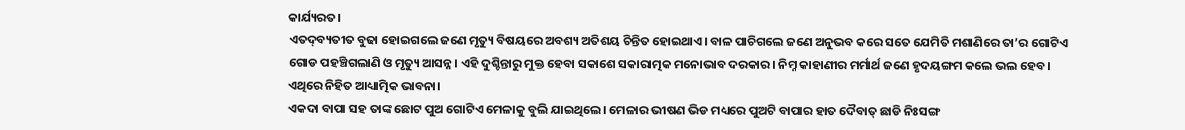କାର୍ଯ୍ୟରତ।
ଏତଦ୍‌ବ୍ୟତୀତ ବୁଢା ହୋଇଗଲେ ଜଣେ ମୃତ୍ୟୁ ବିଷୟରେ ଅବଶ୍ୟ ଅତିଶୟ ଚିନ୍ତିତ ହୋଇଥାଏ। ବାଳ ପାଚିଗଲେ ଜଣେ ଅନୁଭବ କରେ ସତେ ଯେମିତି ମଶାଣିରେ ତା’ର ଗୋଟିଏ ଗୋଡ ପହଞ୍ଚିଗଲାଣି ଓ ମୃତ୍ୟୁ ଆସନ୍ନ। ଏହି ଦୁଶ୍ଚିନ୍ତାରୁ ମୁକ୍ତ ହେବା ସକାଶେ ସକାରାତ୍ମକ ମନୋଭାବ ଦରକାର। ନିମ୍ନ କାହାଣୀର ମର୍ମାର୍ଥ ଜଣେ ହୃଦୟଙ୍ଗମ କଲେ ଭଲ ହେବ। ଏଥିରେ ନିହିତ ଆଧ୍ୟାତ୍ମିକ ଭାବନା।
ଏକଦା ବାପା ସହ ତାଙ୍କ ଛୋଟ ପୁଅ ଗୋଟିଏ ମେଳାକୁ ବୁଲି ଯାଇଥିଲେ। ମେଳାର ଭୀଷଣ ଭିଡ ମଧ୍ୟରେ ପୁଅଟି ବାପାର ହାତ ଦୈବାତ୍‌ ଛାଡି ନିଃସଙ୍ଗ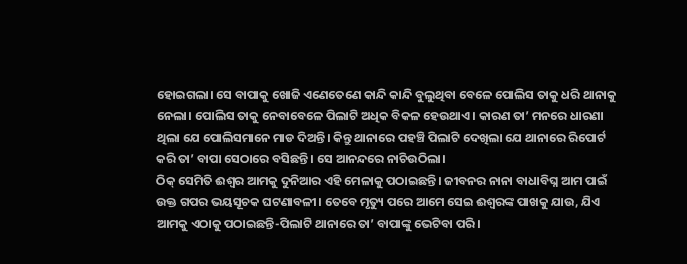ହୋଇଗଲା। ସେ ବାପାକୁ ଖୋଜି ଏଣେତେଣେ କାନ୍ଦି କାନ୍ଦି ବୁଲୁଥିବା ବେଳେ ପୋଲିସ ତାକୁ ଧରି ଥାନାକୁ ନେଲା। ପୋଲିସ ତାକୁ ନେବାବେଳେ ପିଲାଟି ଅଧିକ ବିକଳ ହେଉଥାଏ। କାରଣ ତା’ ମନରେ ଧାରଣା ଥିଲା ଯେ ପୋଲିସମାନେ ମାଡ ଦିଅନ୍ତି। କିନ୍ତୁ ଥାନାରେ ପହଞ୍ଚି ପିଲାଟି ଦେଖିଲା ଯେ ଥାନାରେ ରିପୋର୍ଟ କରି ତା’ ବାପା ସେଠାରେ ବସିଛନ୍ତି। ସେ ଆନନ୍ଦରେ ନାଚିଉଠିଲା।
ଠିକ୍‌ ସେମିତି ଈଶ୍ୱର ଆମକୁ ଦୁନିଆର ଏହି ମେଳାକୁ ପଠାଇଛନ୍ତି। ଜୀବନର ନାନା ବାଧାବିଘ୍ନ ଆମ ପାଇଁ ଉକ୍ତ ଗପର ଭୟସୂଚକ ଘଟଣାବଳୀ। ତେବେ ମୃତ୍ୟୁ ପରେ ଆମେ ସେଇ ଈଶ୍ୱରଙ୍କ ପାଖକୁ ଯାଉ, ଯିଏ ଆମକୁ ଏଠାକୁ ପଠାଇଛନ୍ତି-ପିଲାଟି ଥାନାରେ ତା’ ବାପାଙ୍କୁ ଭେଟିବା ପରି।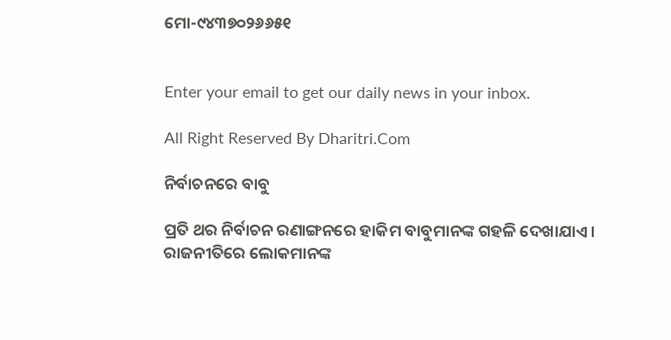ମୋ-୯୪୩୭୦୨୬୬୫୧


Enter your email to get our daily news in your inbox.

All Right Reserved By Dharitri.Com

ନିର୍ବାଚନରେ ବାବୁ

ପ୍ରତି ଥର ନିର୍ବାଚନ ରଣାଙ୍ଗନରେ ହାକିମ ବାବୁମାନଙ୍କ ଗହଳି ଦେଖାଯାଏ। ରାଜନୀତିରେ ଲୋକମାନଙ୍କ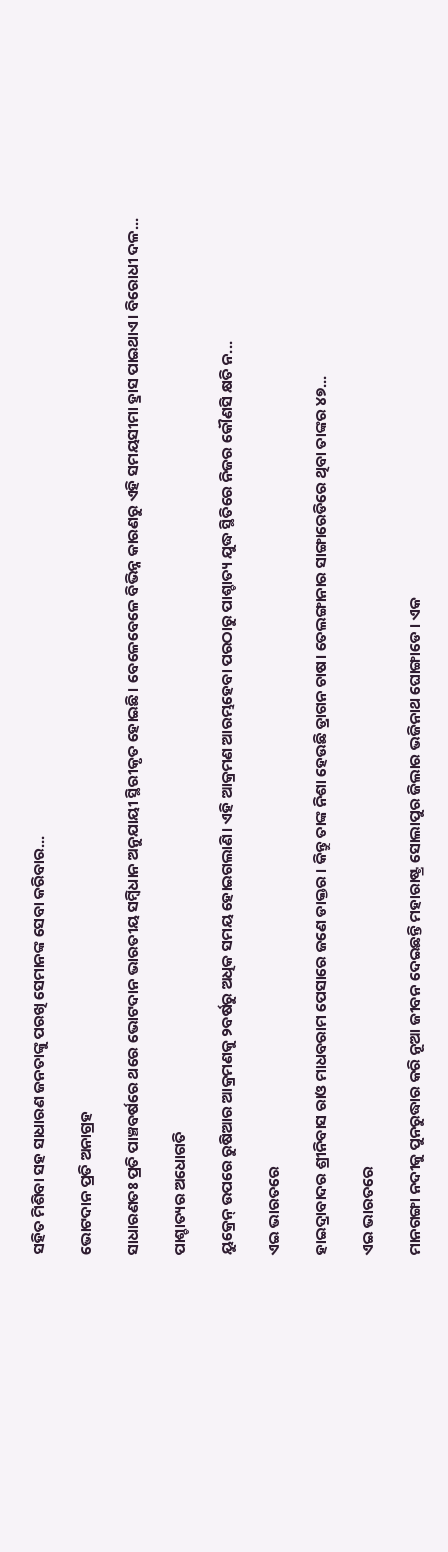ସହିତ ମିଶିବା ସହ ସାଧାରଣ ଜନତାଙ୍କୁ ପରଖି ସେମାନଙ୍କ ସେବା କରିବାର...

ଭୋଟଦାନ ପ୍ରତି ଅନାଗ୍ରହ

ସାଧାରଣତଃ ପ୍ରତି ପାଞ୍ଚବର୍ଷରେ ଥରେ ଭୋଟଦାନ ଭାରତୀୟ ସମ୍ବିଧାନ ଅନୁଯାୟୀ ସ୍ଥିରୀକୃତ ହୋଇଛି। ବେଳେବେଳେ ବିଭିନ୍ନ କାରଣରୁ ଏହି ସମୟସୀମା ହ୍ରାସ ପାଇଥାଏ। ବିରୋଧୀ ଦଳ...

ପାଶ୍ଚାତ୍ୟର ଅଧୋଗତି

ୟୁକ୍ରେନ୍‌ ଉପରେ ରୁଷିଆର ଆକ୍ରମଣକୁ ୨ବର୍ଷରୁ ଅଧିକ ସମୟ ହୋଇଗଲାଣି। ଏହି ଆକ୍ରମଣ ଆରମ୍ଭହେବା ପରଠାରୁ ପାଶ୍ଚାତ୍ୟ ଯୁଦ୍ଧ ସ୍ଥିତିରେ ନିଜର କୌଣସି କ୍ଷତି ନ...

ଏଇ ଭାରତରେ

ହାଇଦ୍ରାବାଦର ଶ୍ରୀନିବାସ ରାଓ ମାଧବରାମ ପେସାରେ ଜଣେ ଡାକ୍ତର । କିନ୍ତୁ ତାଙ୍କ ନିଶା ହେଉଛି ଡ୍ରାଗନ ଚାଷ। ତେଲଙ୍ଗାନାର ସାଙ୍ଗାରେଡିରେ ଥିବା ତାଙ୍କର ୪୭...

ଏଇ ଭାରତରେ

ମାନଗଙ୍ଗା ନଦୀକୁ ପୁନରୁଦ୍ଧାର କରି ନୂଆ ଜୀବନ ଦେଇଛନ୍ତି ମହାରାଷ୍ଟ୍ର ସୋଲାପୁର ଜିଲାର ଭଜିନାଥ ଘୋଙ୍ଗାଡେ । ଏକ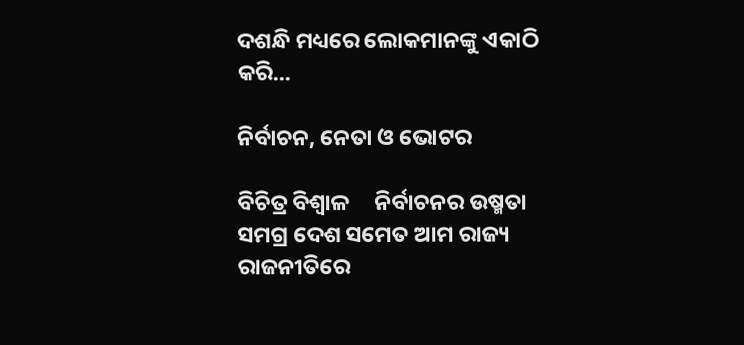ଦଶନ୍ଧି ମଧ୍ୟରେ ଲୋକମାନଙ୍କୁ ଏକାଠି କରି...

ନିର୍ବାଚନ, ନେତା ଓ ଭୋଟର

ବିଚିତ୍ର ବିଶ୍ୱାଳ     ନିର୍ବାଚନର ଉଷ୍ମତା ସମଗ୍ର ଦେଶ ସମେତ ଆମ ରାଜ୍ୟ ରାଜନୀତିରେ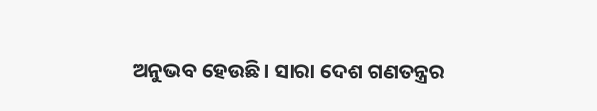ଅନୁଭବ ହେଉଛି। ସାରା ଦେଶ ଗଣତନ୍ତ୍ରର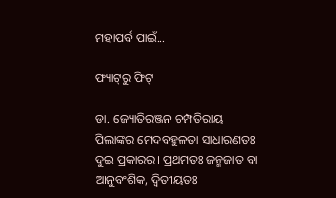ମହାପର୍ବ ପାଇଁ...

ଫ୍ୟାଟ୍‌ରୁ ଫିଟ୍‌

ଡା. ଜ୍ୟୋତିରଞ୍ଜନ ଚମ୍ପତିରାୟ   ପିଲାଙ୍କର ମେଦବହୁଳତା ସାଧାରଣତଃ ଦୁଇ ପ୍ରକାରର। ପ୍ରଥମତଃ ଜନ୍ମଜାତ ବା ଆନୁବଂଶିକ, ଦ୍ୱିତୀୟତଃ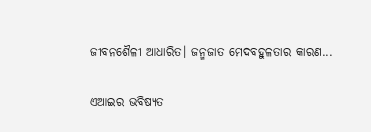ଜୀବନଶୈଳୀ ଆଧାରିତ। ଜନ୍ମଜାତ ମେଦବହୁଳତାର କାରଣ...

ଏଆଇର ଭବିଷ୍ୟତ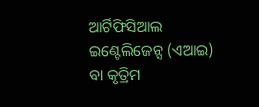ଆର୍ଟିଫିସିଆଲ ଇଣ୍ଟେଲିଜେନ୍ସ (ଏଆଇ) ବା କୃତ୍ରିମ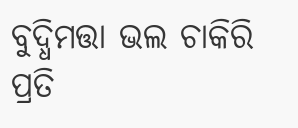ବୁଦ୍ଧିମତ୍ତା ଭଲ ଚାକିରି ପ୍ରତି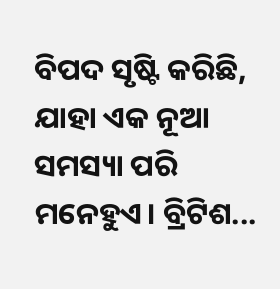ବିପଦ ସୃଷ୍ଟି କରିଛି, ଯାହା ଏକ ନୂଆ ସମସ୍ୟା ପରି ମନେହୁଏ। ବ୍ରିଟିଶ...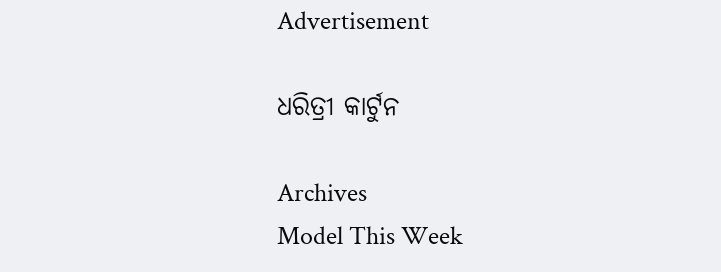Advertisement

ଧରିତ୍ରୀ କାର୍ଟୁନ

Archives
Model This Week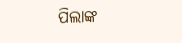ପିଲାଙ୍କ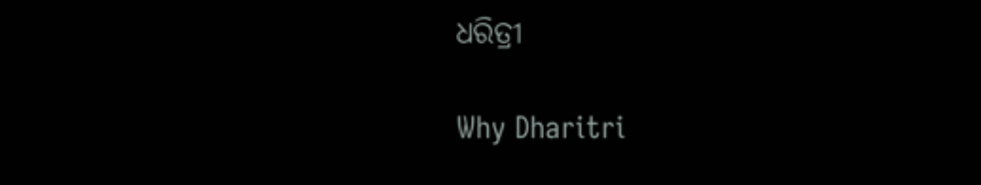ଧରିତ୍ରୀ

Why Dharitri